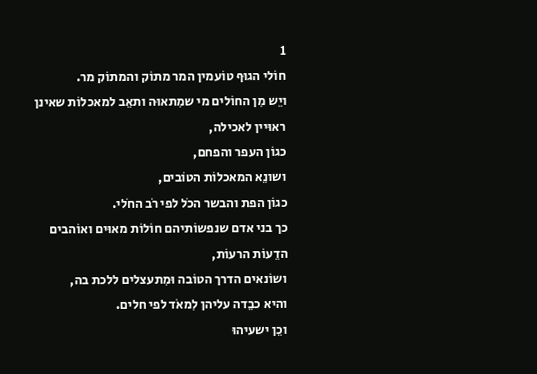1
חוֹלי הגוּף טוֹעמין המר מתוֹק והמתוֹק מר.
ויֵש מִן החוֹלים מי שמִתאוּה ותאֵב למאכלוֹת שאינן ראוּיין לאכילה,
כגוֹן העפר והפחם,
ושונֵא המאכלוֹת הטוֹבים,
כגוֹן הפת והבשר הכֹל לפי רֹב החֹלי.
כך בני אדם שנפשוֹתיהם חוֹלוֹת מאוּים ואוֹהבים הדֵעוֹת הרעוֹת,
ושוֹנאים הדרך הטוֹבה וּמִתעצלים ללכת בה,
והיא כבֵדה עליהן לִמאֹד לפי חלים.
וכֵן ישעיהוּ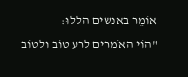אוֹמֵר באנשים הללוּ:
"הוֹי האֹמרים לרע טוֹב ולטוֹב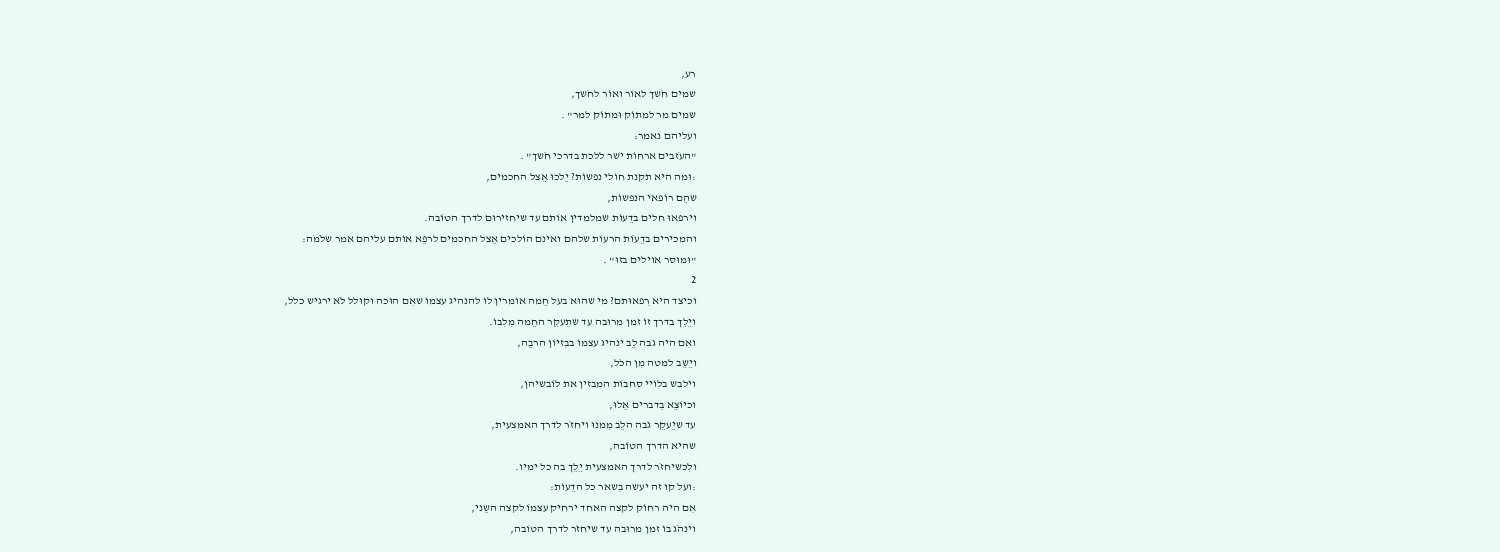רע,
שמים חֹשך לאוֹר ואוֹר לחֹשך,
שמים מר למתוֹק וּמתוֹק למר" .
ועליהם נאמר:
"העֹזבים ארחוֹת יֹשר ללכת בדרכי חֹשך" .
:וּמה היא תקנת חוֹלי נפשוֹת? יֵלכוּ אֵצל החכמים,
שהֵם רוֹפאי הנפשוֹת,
וירפאוּ חלים בדֵעוֹת שמלמדין אוֹתם עד שיחזירוּם לדרך הטוֹבה.
והמכירים בדֵעוֹת הרעוֹת שלהם ואינם הוֹלכים אֵצל החכמים לרפֵא אוֹתם עליהם אמר שלֹמֹה:
"וּמוּסר אוילים בזוּ" .
2
וכיצד היא רִפאוּתם? מי שהוּא בעל חֵמה אוֹמרין לוֹ להנהיג עצמוֹ שאִם הוּכה וקוּלל לֹא ירגיש כלל,
ויֵלֵך בדרך זוֹ זמן מרוּבה עד שתֵעקֵר החֵמה מִלִבוֹ.
ואִם היה גבה לֵב ינהיג עצמוֹ בבִזיוֹן הרבֵה,
ויֵשֵב למטה מִן הכֹל,
וילבש בלוֹיי סחבוֹת המבזין את לוֹבשיהן,
וכיוֹצֵא בִדברים אֵלוּ,
עד שיֵעקֵר גֹבה הלֵב מִמנוּ ויחזֹר לדרך האמצעית,
שהיא הדרך הטוֹבה,
ולִכשיחזֹר לדרך האמצעית יֵלֵך בה כל ימיו.
:ועל קו זה יעשה בִשאר כל הדֵעוֹת:
אִם היה רחוֹק לקצה האחד ירחיק עצמוֹ לקצה השֵני,
וינהֹג בוֹ זמן מרוּבה עד שיחזֹר לדרך הטוֹבה,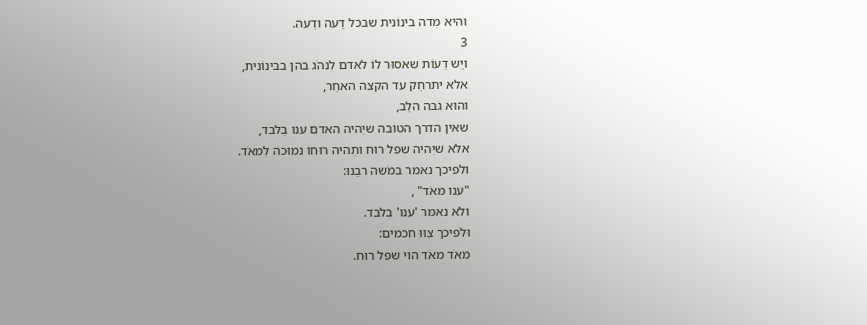והיא מִדה בינוֹנית שבכל דֵעה ודֵעה.
3
ויֵש דֵעוֹת שאסוּר לוֹ לאדם לִנהֹג בהן בבינוֹנית,
אלא יתרחֵק עד הקצה האחֵר,
והוּא גֹבה הלֵב,
שאין הדרך הטוֹבה שיִהיה האדם ענו בִלבד,
אלא שיִהיה שפל רוּח ותִהיה רוּחוֹ נמוּכה לִמאֹד.
וּלפיכך נאמר במֹשה רבֵנוּ:
"ענו מאֹד" ,
ולֹא נאמר 'ענו' בִלבד.
וּלפיכך צִוּוּ חכמים:
מאֹד מאֹד הוי שפל רוּח.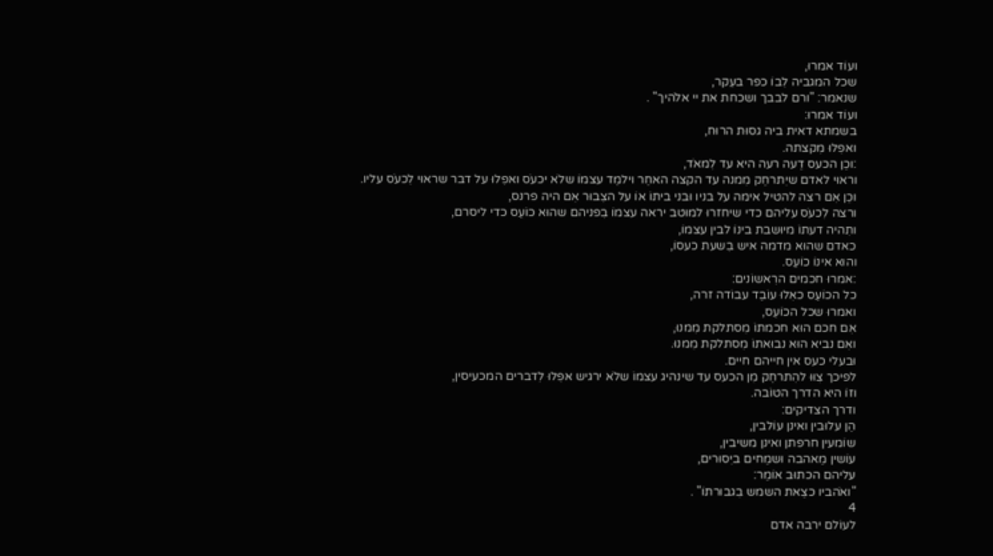ועוֹד אמרוּ,
שכל המגביה לִבוֹ כפר בעִקר,
שנאמר: "ורם לבבך ושכחת את יי אלֹהיך" .
ועוֹד אמרוּ:
בשמתא דאית ביה גסוּת הרוּח,
ואפִלוּ מִקצתה.
:וכֵן הכעס דֵעה רעה היא עד לִמאֹד,
וראוּי לאדם שיִתרחֵק מִמנה עד הקצה האחֵר וילמֵד עצמוֹ שלֹא יכעֹס ואפִלוּ על דבר שראוּי לִכעֹס עליו.
וכֵן אִם רצה להטיל אימה על בניו וּבני ביתוֹ אוֹ על הצִבוּר אִם היה פרנס,
ורצה לִכעֹס עליהם כדי שיחזרוּ למוּטב יראה עצמוֹ בִפניהם שהוּא כוֹעֵס כדי ליסרם,
ותִהיה דעתוֹ מיוּשבת בינוֹ לבין עצמוֹ,
כאדם שהוּא מדמה איש בִשעת כעסוֹ,
והוּא אינוֹ כוֹעֵס.
:אמרוּ חכמים הרִאשוֹנים:
כל הכוֹעֵס כאִלוּ עוֹבֵד עבוֹדה זרה,
ואמרוּ שכל הכוֹעֵס,
אִם חכם הוּא חכמתוֹ מִסתלקת מִמנוּ,
ואִם נביא הוּא נבוּאתוֹ מִסתלקת מִמנוּ.
וּבעלי כעס אין חייהם חיים.
לפיכך צִוּוּ להִתרחֵק מִן הכעס עד שינהיג עצמוֹ שלֹא ירגיש אפִלוּ לִדברים המכעיסין,
וזוֹ היא הדרך הטוֹבה.
ודרך הצדיקים:
הֵן עלוּבין ואינן עוֹלבין,
שוֹמעין חרפתן ואינן משיבין,
עוֹשין מֵאהבה וּשמֵחים ביִסוּרים,
עליהם הכתוּב אוֹמֵר:
"ואֹהביו כצֵאת השמש בִגבוּרתוֹ" .
4
לעוֹלם ירבה אדם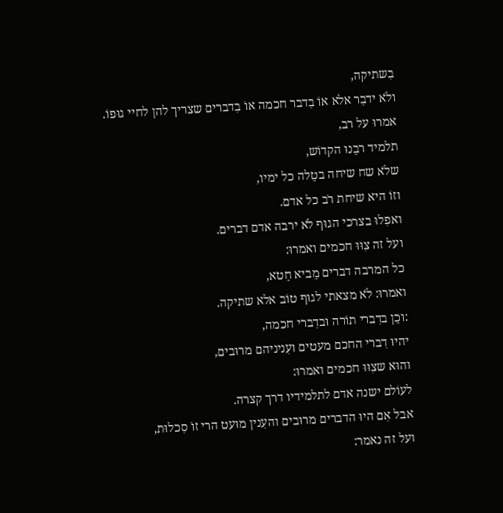בִשתיקה,
ולֹא ידבֵר אלא אוֹ בִדבר חכמה אוֹ בִדברים שצריך להן לחיי גוּפוֹ.
אמרוּ על רב,
תלמיד רבֵנוּ הקדוֹש,
שלֹא שח שיחה בטֵלה כל ימיו,
וזוֹ היא שיחת רֹב כל אדם.
ואפִלוּ בצרכי הגוּף לֹא ירבה אדם דברים.
ועל זה צִוּוּ חכמים ואמרוּ:
כל המרבה דברים מֵביא חֵטא,
ואמרוּ: לֹא מצאתי לגוּף טוֹב אלא שתיקה.
:וכֵן בדִברי תוֹרה וּבדִברי חכמה,
יהיוּ דִברי החכם מעטים ועִניניהם מרוּבים,
והוּא שצִוּוּ חכמים ואמרוּ:
לעוֹלם ישנה אדם לתלמידיו דרך קצרה.
אבל אִם היוּ הדברים מרוּבים והעִנין מוּעט הרי זוֹ סִכלוּת,
ועל זה נאמר: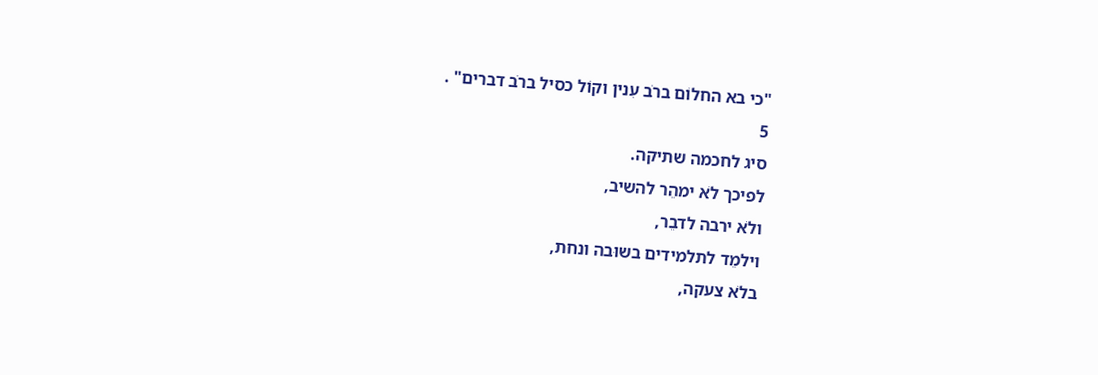"כי בא החלוֹם ברֹב עִנין וקוֹל כסיל ברֹב דברים" .
5
סיג לחכמה שתיקה.
לפיכך לֹא ימהֵר להשיב,
ולֹא ירבה לדבֵר,
וילמֵד לתלמידים בשוּבה ונחת,
בלֹא צעקה,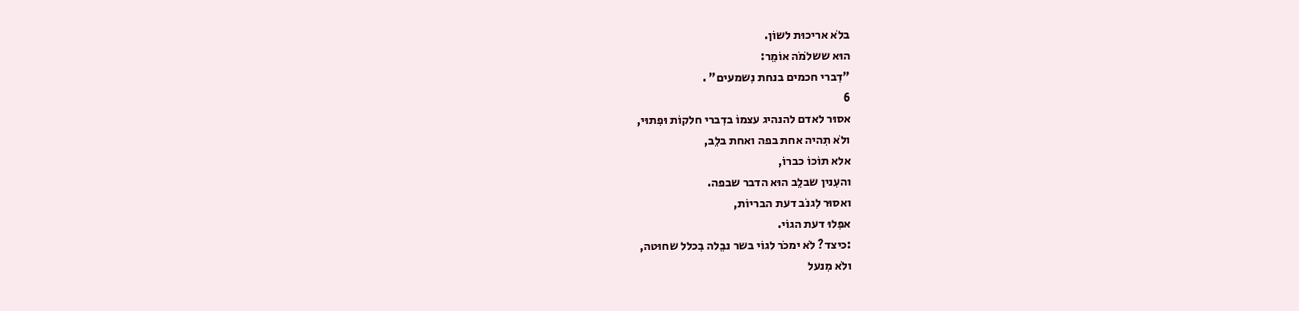בלֹא אריכוּת לשוֹן.
הוּא ששלֹמֹה אוֹמֵר:
"דִברי חכמים בנחת נִשמעים" .
6
אסוּר לאדם להנהיג עצמוֹ בדִברי חלקוֹת וּפִתוּי,
ולֹא תִהיה אחת בפה ואחת בלֵב,
אלא תוֹכוֹ כברוֹ,
והעִנין שבלֵב הוּא הדבר שבפה.
ואסוּר לִגנֹב דעת הבריוֹת,
אפִלוּ דעת הגוֹי.
:כיצד? לֹא ימכֹר לגוֹי בשר נבֵלה בִכלל שחוּטה,
ולֹא מִנעל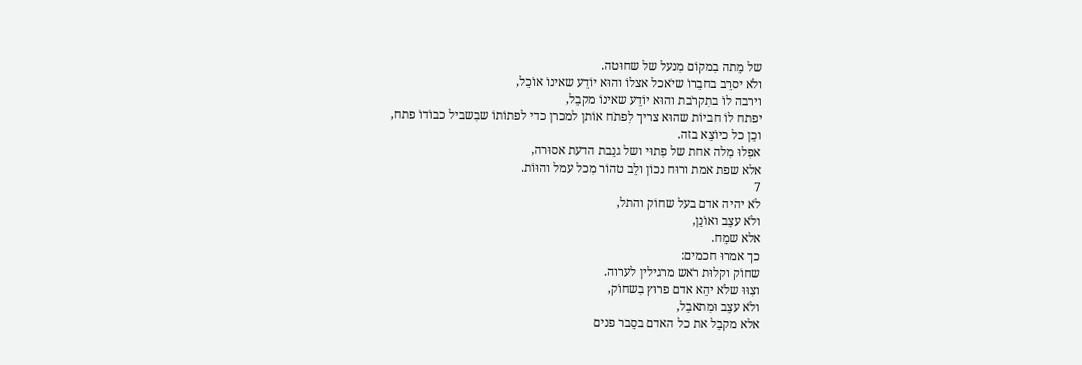של מֵתה בִמקוֹם מִנעל של שחוּטה.
ולֹא יסרֵב בחבֵרוֹ שיֹאכל אצלוֹ והוּא יוֹדֵע שאינוֹ אוֹכֵל,
וירבה לוֹ בתִקרֹבת והוּא יוֹדֵע שאינוֹ מקבֵל,
יפתח לוֹ חביוֹת שהוּא צריך לִפתֹח אוֹתן למכרן כדי לפתוֹתוֹ שבִשביל כבוֹדוֹ פתח,
וכֵן כל כיוֹצֵא בזה.
אפִלוּ מִלה אחת של פִתוּי ושל גנֵבת הדעת אסוּרה,
אלא שפת אמת ורוּח נכוֹן ולֵב טהוֹר מִכל עמל והוּוֹת.
7
לֹא יהיה אדם בעל שחוֹק והתל,
ולֹא עצֵב ואוֹנֵן,
אלא שמֵח.
כך אמרוּ חכמים:
שחוֹק וקלוּת רֹאש מרגילין לערוה.
וצִוּוּ שלֹא יהֵא אדם פרוּץ בִשחוֹק,
ולֹא עצֵב וּמִתאבֵל,
אלא מקבֵל את כל האדם בסֵבר פנים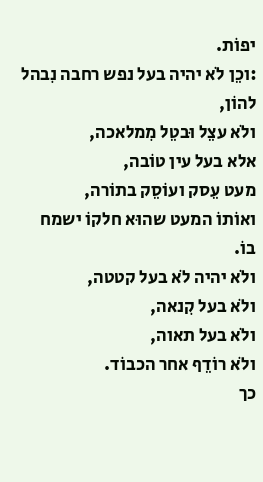יפוֹת.
:וכֵן לֹא יהיה בעל נפש רחבה נִבהל להוֹן,
ולֹא עצֵל וּבטֵל מִמלאכה,
אלא בעל עין טוֹבה,
מעט עֵסק ועוֹסֵק בתוֹרה,
ואוֹתוֹ המעט שהוּא חלקוֹ ישמח בוֹ.
ולֹא יהיה לֹא בעל קטטה,
ולֹא בעל קִנאה,
ולֹא בעל תאוה,
ולֹא רוֹדֵף אחר הכבוֹד.
כך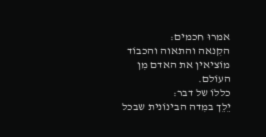אמרוּ חכמים:
הקִנאה והתאוה והכבוֹד מוֹציאין את האדם מִן העוֹלם.
כללוֹ של דבר:
יֵלֵך במִדה הבינוֹנית שבכל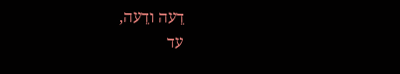דֵעה ודֵעה,
עד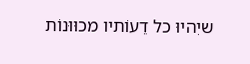שיִהיוּ כל דֵעוֹתיו מכוּוּנוֹת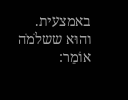באמצעית.
והוּא ששלֹמֹה אוֹמֵר: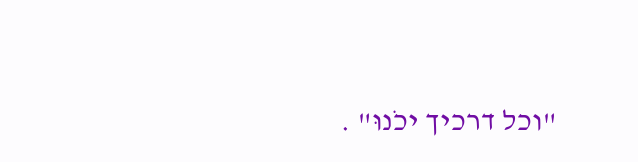"וכל דרכיך יכֹנוּ" .